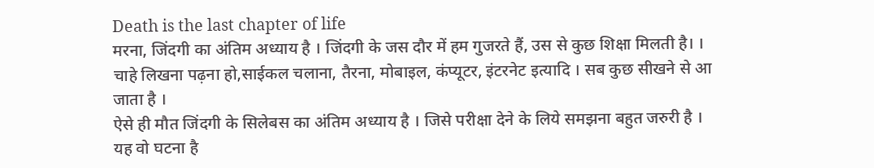Death is the last chapter of life
मरना, जिंदगी का अंतिम अध्याय है । जिंदगी के जस दौर में हम गुजरते हैं, उस से कुछ शिक्षा मिलती है। । चाहे लिखना पढ़ना हो,साईकल चलाना, तैरना, मोबाइल, कंप्यूटर, इंटरनेट इत्यादि । सब कुछ सीखने से आ जाता है ।
ऐसे ही मौत जिंदगी के सिलेबस का अंतिम अध्याय है । जिसे परीक्षा देने के लिये समझना बहुत जरुरी है । यह वो घटना है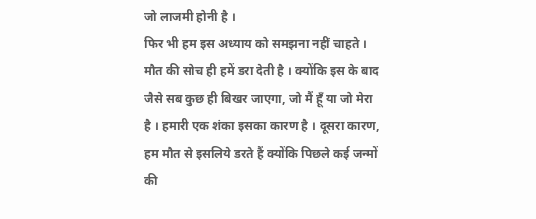जो लाजमी होनी है ।
फिर भी हम इस अध्याय को समझना नहीं चाहते । मौत की सोच ही हमें डरा देती है । क्योंकि इस के बाद जैसे सब कुछ ही बिखर जाएगा, जो मैं हूँ या जो मेरा है । हमारी एक शंका इसका कारण है । दूसरा कारण, हम मौत से इसलिये डरते हैं क्योंकि पिछले कई जन्मों की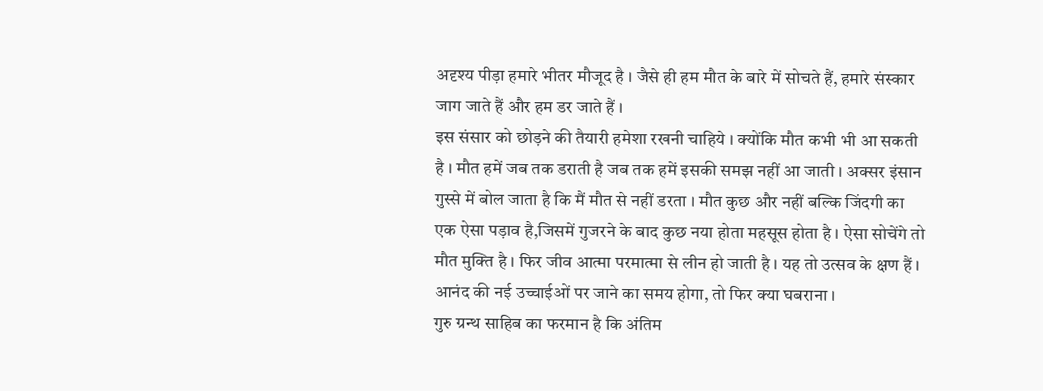अदृश्य पीड़ा हमारे भीतर मौजूद है । जैसे ही हम मौत के बारे में सोचते हैं, हमारे संस्कार जाग जाते हैं और हम डर जाते हैं ।
इस संसार को छोड़ने की तैयारी हमेशा रखनी चाहिये । क्योंकि मौत कभी भी आ सकती है । मौत हमें जब तक डराती है जब तक हमें इसकी समझ नहीं आ जाती । अक्सर इंसान गुस्से में बोल जाता है कि मैं मौत से नहीं डरता । मौत कुछ और नहीं बल्कि जिंदगी का एक ऐसा पड़ाव है,जिसमें गुजरने के बाद कुछ नया होता महसूस होता है । ऐसा सोचेंगे तो मौत मुक्ति है । फिर जीव आत्मा परमात्मा से लीन हो जाती है । यह तो उत्सव के क्षण हैं । आनंद की नई उच्चाईओं पर जाने का समय होगा, तो फिर क्या घबराना ।
गुरु ग्रन्थ साहिब का फरमान है कि अंतिम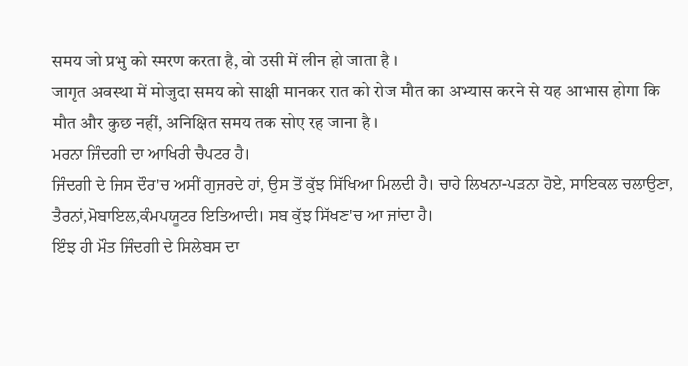समय जो प्रभु को स्मरण करता है, वो उसी में लीन हो जाता है ।
जागृत अवस्था में मोजुदा समय को साक्षी मानकर रात को रोज मौत का अभ्यास करने से यह आभास होगा कि मौत और कुछ नहीं, अनिक्षित समय तक सोए रह जाना है ।
ਮਰਨਾ ਜਿੰਦਗੀ ਦਾ ਆਖਿਰੀ ਚੈਪਟਰ ਹੈ।
ਜਿੰਦਗੀ ਦੇ ਜਿਸ ਦੌਰ'ਚ ਅਸੀਂ ਗੁਜਰਦੇ ਹਾਂ, ਉਸ ਤੋਂ ਕੁੱਝ ਸਿੱਖਿਆ ਮਿਲਦੀ ਹੈ। ਚਾਹੇ ਲਿਖਨਾ-ਪੜਨਾ ਹੋਏ, ਸਾਇਕਲ ਚਲਾਉਣਾ, ਤੈਰਨਾਂ,ਮੋਬਾਇਲ,ਕੰਮਪਯੂਟਰ ਇਤਿਆਦੀ। ਸਬ ਕੁੱਝ ਸਿੱਖਣ'ਚ ਆ ਜਾਂਦਾ ਹੈ।
ਇੰਝ ਹੀ ਮੌਤ ਜਿੰਦਗੀ ਦੇ ਸਿਲੇਬਸ ਦਾ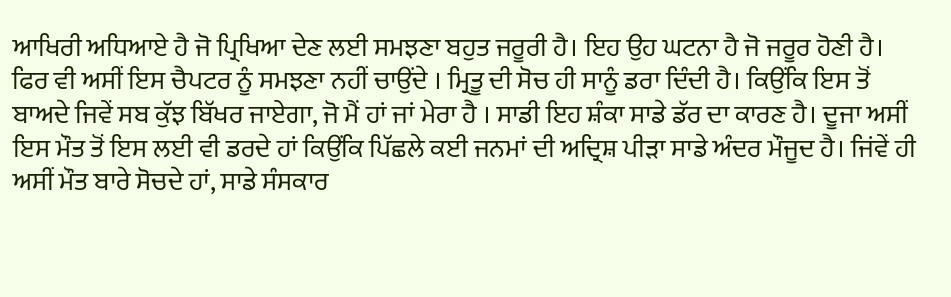ਆਖਿਰੀ ਅਧਿਆਏ ਹੈ ਜੋ ਪ੍ਰਿਖਿਆ ਦੇਣ ਲਈ ਸਮਝਣਾ ਬਹੁਤ ਜਰੂਰੀ ਹੈ। ਇਹ ਉਹ ਘਟਨਾ ਹੈ ਜੋ ਜਰੂਰ ਹੋਣੀ ਹੈ।
ਫਿਰ ਵੀ ਅਸੀਂ ਇਸ ਚੈਪਟਰ ਨੂੰ ਸਮਝਣਾ ਨਹੀਂ ਚਾਉਂਦੇ । ਮ੍ਰਿਤੂ ਦੀ ਸੋਚ ਹੀ ਸਾਨੂੰ ਡਰਾ ਦਿੰਦੀ ਹੈ। ਕਿਉਂਕਿ ਇਸ ਤੋਂ ਬਾਅਦੇ ਜਿਵੇਂ ਸਬ ਕੁੱਝ ਬਿੱਖਰ ਜਾਏਗਾ, ਜੋ ਮੈਂ ਹਾਂ ਜਾਂ ਮੇਰਾ ਹੈ । ਸਾਡੀ ਇਹ ਸ਼ੰਕਾ ਸਾਡੇ ਡੱਰ ਦਾ ਕਾਰਣ ਹੈ। ਦੂਜਾ ਅਸੀਂ ਇਸ ਮੌਤ ਤੋਂ ਇਸ ਲਈ ਵੀ ਡਰਦੇ ਹਾਂ ਕਿਉਂਕਿ ਪਿੱਛਲੇ ਕਈ ਜਨਮਾਂ ਦੀ ਅਦ੍ਰਿਸ਼ ਪੀੜਾ ਸਾਡੇ ਅੰਦਰ ਮੌਜੂਦ ਹੈ। ਜਿਂਵੇਂ ਹੀ ਅਸੀਂ ਮੌਤ ਬਾਰੇ ਸੋਚਦੇ ਹਾਂ, ਸਾਡੇ ਸੰਸਕਾਰ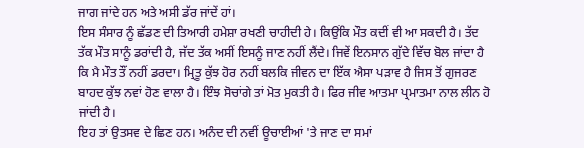ਜਾਗ ਜਾਂਦੇ ਹਨ ਅਤੇ ਅਸੀ ਡੱਰ ਜਾਂਦੇਂ ਹਾਂ।
ਇਸ ਸੰਸਾਰ ਨੂੰ ਛੱਡਣ ਦੀ ਤਿਆਰੀ ਹਮੇਸ਼ਾ ਰਖਣੀ ਚਾਹੀਦੀ ਹੇ। ਕਿਉਂਕਿ ਮੌਤ ਕਦੀਂ ਵੀ ਆ ਸਕਦੀ ਹੈ। ਤੱਦ ਤੱਕ ਮੌਤ ਸਾਨੂੰ ਡਰਾਂਦੀ ਹੈ, ਜੱਦ ਤੱਕ ਅਸੀਂ ਇਸਨੂੰ ਜਾਣ ਨਹੀਂ ਲੈਂਦੇ। ਜਿਵੇਂ ਇਨਸਾਨ ਗੁੱਦੇ ਵਿੱਚ ਬੋਲ ਜਾਂਦਾ ਹੈ ਕਿ ਮੈ ਮੌਤ ਤੌਂ ਨਹੀਂ ਡਰਦਾ। ਮ੍ਰਿਤੂ ਕੁੱਝ ਹੋਰ ਨਹੀਂ ਬਲਕਿ ਜੀਵਨ ਦਾ ਇੱਕ ਐਸਾ ਪੜਾਵ ਹੈ ਜਿਸ ਤੋਂ ਗੁਜਰਣ ਬਾਹਦ ਕੁੱਝ ਨਵਾਂ ਹੋਣ ਵਾਲਾ ਹੈ। ਇੰਝ ਸੋਚਾਂਗੇ ਤਾਂ ਮੋਤ ਮੁਕਤੀ ਹੈ। ਫਿਰ ਜੀਵ ਆਤਮਾ ਪ੍ਰਮਾਤਮਾ ਨਾਲ ਲੀਨ ਹੋ ਜਾਂਦੀ ਹੈ।
ਇਹ ਤਾਂ ਉਤਸਵ ਦੇ ਛਿਣ ਹਨ। ਅਨੰਦ ਦੀ ਨਵੀਂ ਊਚਾਈਆਂ 'ਤੇ ਜਾਣ ਦਾ ਸਮਾਂ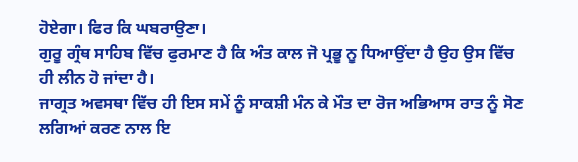ਹੋਏਗਾ। ਫਿਰ ਕਿ ਘਬਰਾਉਣਾ।
ਗੁਰੂ ਗ੍ਰੰਥ ਸਾਹਿਬ ਵਿੱਚ ਫੁਰਮਾਣ ਹੈ ਕਿ ਅੰਤ ਕਾਲ ਜੋ ਪ੍ਰਭੂ ਨੂ ਧਿਆਉਂਦਾ ਹੈ ਉਹ ਉਸ ਵਿੱਚ ਹੀ ਲੀਨ ਹੋ ਜਾਂਦਾ ਹੈ।
ਜਾਗ੍ਰਤ ਅਵਸਥਾ ਵਿੱਚ ਹੀ ਇਸ ਸਮੇਂ ਨੂੰ ਸਾਕਸ਼ੀ ਮੰਨ ਕੇ ਮੌਤ ਦਾ ਰੋਜ ਅਭਿਆਸ ਰਾਤ ਨੂੰ ਸੋਣ ਲਗਿਆਂ ਕਰਣ ਨਾਲ ਇ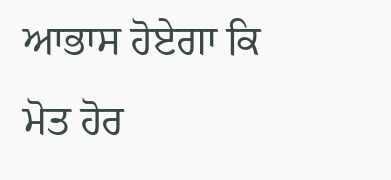ਆਭਾਸ ਹੋਏਗਾ ਕਿ ਮੋਤ ਹੋਰ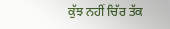ਕੁੱਝ ਨਹੀਂ ਚਿੱਰ ਤੱਕ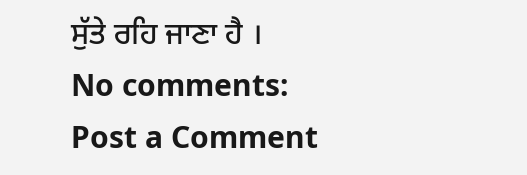ਸੁੱਤੇ ਰਹਿ ਜਾਣਾ ਹੈ ।
No comments:
Post a Comment